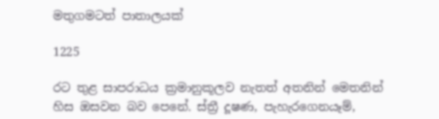මතුගමටත් පාතාලයක්

1225

රට තුළ සාපරාධය ක්‍රමානුකූලව නැතත් අතනින් මෙතනින් හිස ඔසවන බව පෙනේ. ස්ත්‍රී දූෂණ, පැහැරගෙනයෑම්,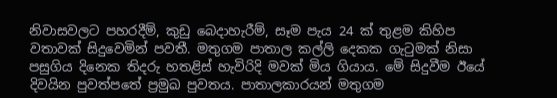නිවාසවලට පහරදීම්, කුඩු බෙදාහැරීම්, සෑම පැය 24 ක් තුළම කිහිප වතාවක් සිදුවෙමින් පවතී. මතුගම පාතාල කල්ලි දෙකක ගැටුමක් නිසා පසුගිය දිනෙක තිදරු හතළිස් හැවිරිදි මවක් මිය ගියාය. මේ සිදුවීම ඊයේ දිවයින පුවත්පතේ ප්‍රමුඛ පුවතය. පාතාලකාරයන් මතුගම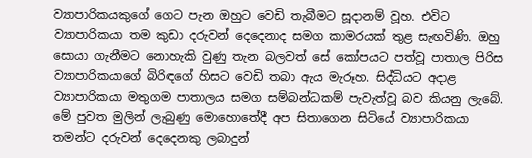ව්‍යාපාරිකයකුගේ ගෙට පැන ඔහුට වෙඩි තැබීමට සූදානම් වූහ. එවිට ව්‍යාපාරිකයා තම කුඩා දරුවන් දෙදෙනාද සමග කාමරයක් තුළ සැඟවිණි. ඔහු සොයා ගැනීමට නොහැකි වුණු තැන බලවත් සේ කෝපයට පත්වූ පාතාල පිරිස ව්‍යාපාරිකයාගේ බිරිඳගේ හිසට වෙඩි තබා ඇය මැරූහ. සිද්ධියට අදාළ ව්‍යාපාරිකයා මතුගම පාතාලය සමග සම්බන්ධකම් පැවැත්වූ බව කියනු ලැබේ. මේ පුවත මුලින් ලැබුණු මොහොතේදී අප සිතාගෙන සිටියේ ව්‍යාපාරිකයා තමන්ට දරුවන් දෙදෙනකු ලබාදුන්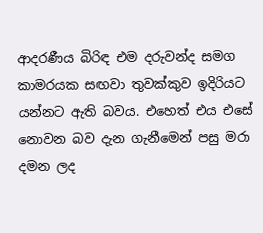ආදරණීය බිරිඳ එම දරුවන්ද සමග කාමරයක සඟවා තුවක්කුව ඉදිරියට යන්නට ඇති බවය. එහෙත් එය එසේ නොවන බව දැන ගැනීමෙන් පසු මරා දමන ලද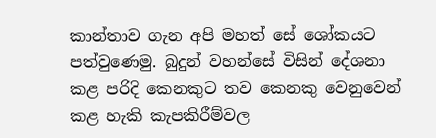කාන්තාව ගැන අපි මහත් සේ ශෝකයට පත්වුණෙමු. බුදුන් වහන්සේ විසින් දේශනා කළ පරිදි කෙනකුට තව කෙනකු වෙනුවෙන් කළ හැකි කැපකිරීම්වල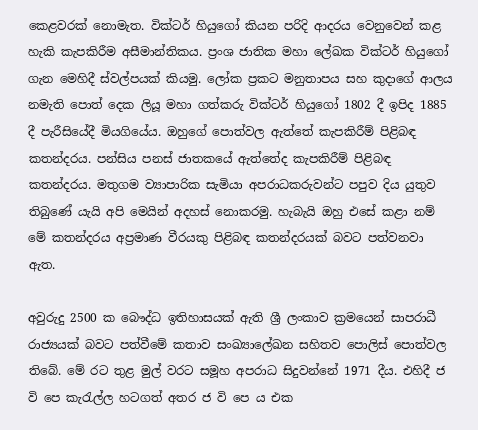කෙළවරක් නොමැත. වික්ටර් හියුගෝ කියන පරිදි ආදරය වෙනුවෙන් කළ හැකි කැපකිරීම අසීමාන්තිකය. ප්‍රංශ ජාතික මහා ලේඛක වික්ටර් හියුගෝ ගැන මෙහිදී ස්වල්පයක් කියමු. ලෝක ප්‍රකට මනුතාපය සහ කුදාගේ ආලය නමැති පොත් දෙක ලියූ මහා ගත්කරු වික්ටර් හියුගෝ 1802 දී ඉපිද 1885 දී පැරීසියේදී මියගියේය. ඔහුගේ පොත්වල ඇත්තේ කැපකිරීම් පිළිබඳ කතන්දරය. පන්සිය පනස් ජාතකයේ ඇත්තේද කැපකිරීම් පිළිබඳ කතන්දරය. මතුගම ව්‍යාපාරික සැමියා අපරාධකරුවන්ට පපුව දිය යුතුව තිබුණේ යැයි අපි මෙයින් අදහස් නොකරමු. හැබැයි ඔහු එසේ කළා නම් මේ කතන්දරය අප්‍රමාණ වීරයකු පිළිබඳ කතන්දරයක් බවට පත්වනවා ඇත.

අවුරුදු 2500 ක බෞද්ධ ඉතිහාසයක් ඇති ශ්‍රී ලංකාව ක්‍රමයෙන් සාපරාධී රාජ්‍යයක් බවට පත්වීමේ කතාව සංඛ්‍යාලේඛන සහිතව පොලිස් පොත්වල තිබේ. මේ රට තුළ මුල් වරට සමූහ අපරාධ සිදුවන්නේ 1971 දීය. එහිදී ජ වි පෙ කැරැල්ල හටගත් අතර ජ වි පෙ ය එක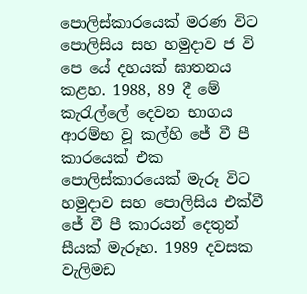පොලිස්කාරයෙක් මරණ විට පොලිසිය සහ හමුදාව ජ වි පෙ යේ දහයක් ඝාතනය කළහ. 1988, 89 දී මේ කැරැල්ලේ දෙවන භාගය ආරම්භ වූ කල්හි ජේ වී පී කාරයෙක් එක පොලිස්කාරයෙක් මැරූ විට හමුදාව සහ පොලිසිය එක්වී ජේ වී පී කාරයන් දෙතුන් සීයක් මැරූහ. 1989 දවසක වැලිමඩ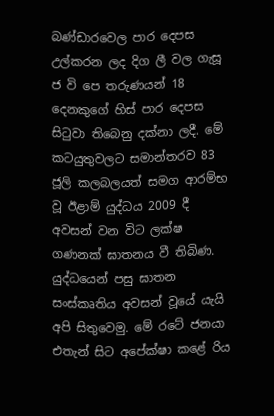බණ්ඩාරවෙල පාර දෙපස උල්කරන ලද දිග ලී වල ගැසූ ජ වි පෙ තරුණයන් 18 දෙනකුගේ හිස් පාර දෙපස සිටුවා තිබෙනු දක්නා ලදී. මේ කටයුතුවලට සමාන්තරව 83 ජූලි කලබලයත් සමග ආරම්භ වූ ඊළාම් යුද්ධය 2009 දී අවසන් වන විට ලක්ෂ ගණනක් ඝාතනය වී තිබිණ. යුද්ධයෙන් පසු ඝාතන සංස්කෘතිය අවසන් වූයේ යැයි අපි සිතුවෙමු. මේ රටේ ජනයා එතැන් සිට අපේක්ෂා කළේ රිය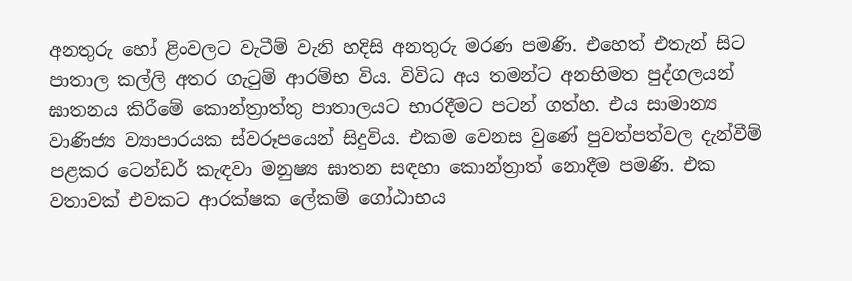අනතුරු හෝ ළිංවලට වැටීම් වැනි හදිසි අනතුරු මරණ පමණි. එහෙත් එතැන් සිට පාතාල කල්ලි අතර ගැටුම් ආරම්භ විය. විවිධ අය තමන්ට අනභිමත පුද්ගලයන් ඝාතනය කිරීමේ කොන්ත්‍රාත්තු පාතාලයට භාරදීමට පටන් ගත්හ. එය සාමාන්‍ය වාණිජ්‍ය ව්‍යාපාරයක ස්වරූපයෙන් සිදුවිය. එකම වෙනස වුණේ පුවත්පත්වල දැන්වීම් පළකර ටෙන්ඩර් කැඳවා මනුෂ්‍ය ඝාතන සඳහා කොන්ත්‍රාත් නොදීම පමණි. එක වතාවක් එවකට ආරක්ෂක ලේකම් ගෝඨාභය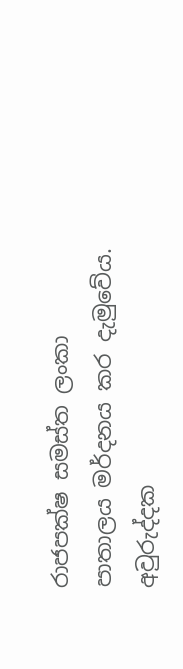රාජපක්ෂ සමස්ත ලංකා පාතාලය මර්දනය කර දැමුවේය. අවුරුද්දක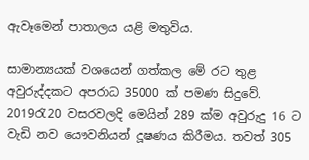ඇවෑමෙන් පාතාලය යළි මතුවිය.

සාමාන්‍යයක් වශයෙන් ගත්කල මේ රට තුළ අවුරුද්දකට අපරාධ 35000 ක් පමණ සිදුවේ. 2019රැ20 වසරවලදි මෙයින් 289 ක්ම අවුරුදු 16 ට වැඩි නව යෞවනියන් දූෂණය කිරීමය. තවත් 305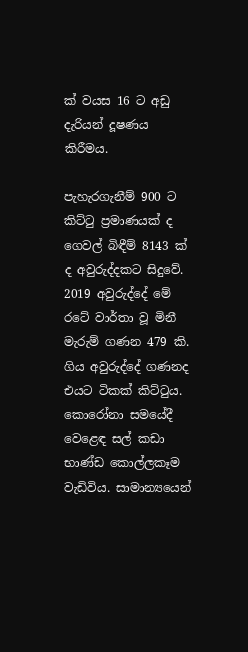ක් වයස 16 ට අඩු දැරියන් දූෂණය කිරීමය.

පැහැරගැනීම් 900 ට කිට්ටු ප්‍රමාණයක් ද ගෙවල් බිඳීම් 8143 ක් ද අවුරුද්දකට සිදුවේ. 2019 අවුරුද්දේ මේ රටේ වාර්තා වූ මිනී මැරුම් ගණන 479 කි. ගිය අවුරුද්දේ ගණනද එයට ටිකක් කිට්ටුය. කොරෝනා සමයේදී වෙළෙඳ සල් කඩා භාණ්ඩ කොල්ලකෑම වැඩිවිය. සාමාන්‍යයෙන්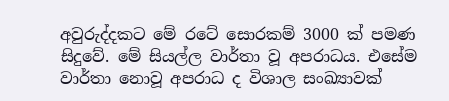අවුරුද්දකට මේ රටේ සොරකම් 3000 ක් පමණ සිදුවේ. මේ සියල්ල වාර්තා වූ අපරාධය. එසේම වාර්තා නොවූ අපරාධ ද විශාල සංඛ්‍යාවක්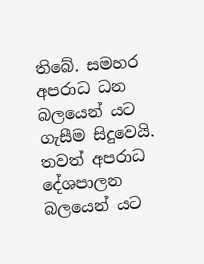තිබේ. සමහර අපරාධ ධන බලයෙන් යට ගැසීම සිදුවෙයි. තවත් අපරාධ දේශපාලන බලයෙන් යට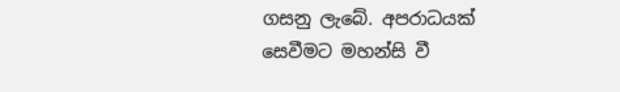ගසනු ලැබේ. අපරාධයක් සෙවීමට මහන්සි වී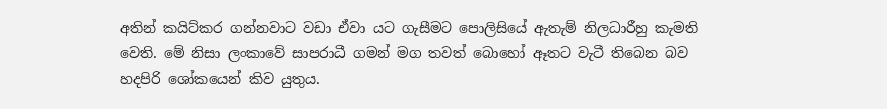අතින් කයිට්කර ගන්නවාට වඩා ඒවා යට ගැසීමට පොලිසියේ ඇතැම් නිලධාරීහු කැමති වෙති. මේ නිසා ලංකාවේ සාපරාධී ගමන් මග තවත් බොහෝ ඈතට වැටී තිබෙන බව හදපිරි ශෝකයෙන් කිව යුතුය.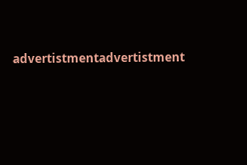advertistmentadvertistment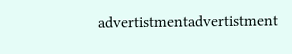advertistmentadvertistment